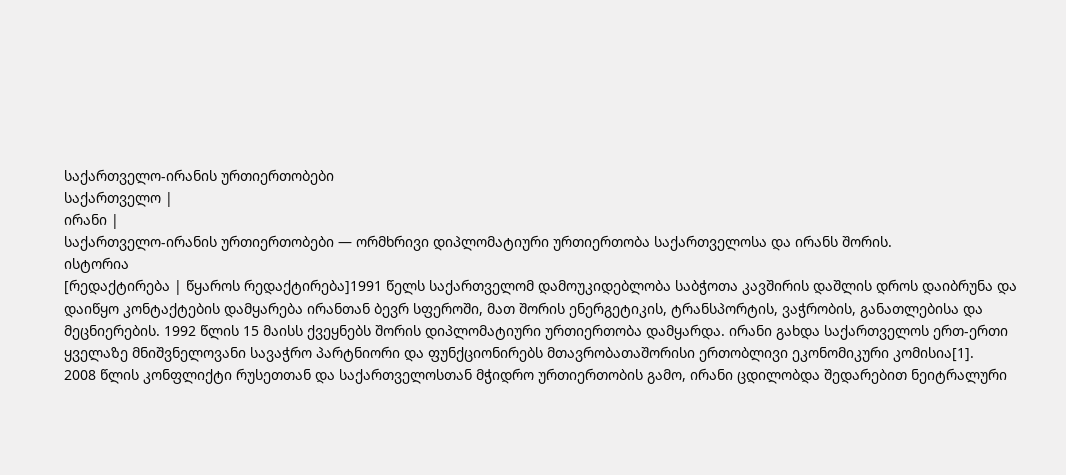საქართველო-ირანის ურთიერთობები
საქართველო |
ირანი |
საქართველო-ირანის ურთიერთობები — ორმხრივი დიპლომატიური ურთიერთობა საქართველოსა და ირანს შორის.
ისტორია
[რედაქტირება | წყაროს რედაქტირება]1991 წელს საქართველომ დამოუკიდებლობა საბჭოთა კავშირის დაშლის დროს დაიბრუნა და დაიწყო კონტაქტების დამყარება ირანთან ბევრ სფეროში, მათ შორის ენერგეტიკის, ტრანსპორტის, ვაჭრობის, განათლებისა და მეცნიერების. 1992 წლის 15 მაისს ქვეყნებს შორის დიპლომატიური ურთიერთობა დამყარდა. ირანი გახდა საქართველოს ერთ-ერთი ყველაზე მნიშვნელოვანი სავაჭრო პარტნიორი და ფუნქციონირებს მთავრობათაშორისი ერთობლივი ეკონომიკური კომისია[1].
2008 წლის კონფლიქტი რუსეთთან და საქართველოსთან მჭიდრო ურთიერთობის გამო, ირანი ცდილობდა შედარებით ნეიტრალური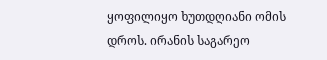ყოფილიყო ხუთდღიანი ომის დროს. ირანის საგარეო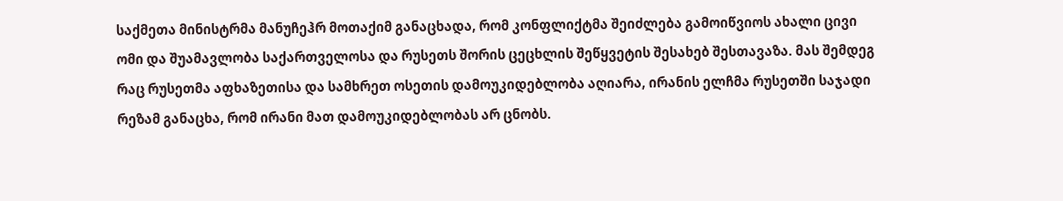საქმეთა მინისტრმა მანუჩეჰრ მოთაქიმ განაცხადა, რომ კონფლიქტმა შეიძლება გამოიწვიოს ახალი ცივი ომი და შუამავლობა საქართველოსა და რუსეთს შორის ცეცხლის შეწყვეტის შესახებ შესთავაზა. მას შემდეგ რაც რუსეთმა აფხაზეთისა და სამხრეთ ოსეთის დამოუკიდებლობა აღიარა, ირანის ელჩმა რუსეთში საჯადი რეზამ განაცხა, რომ ირანი მათ დამოუკიდებლობას არ ცნობს.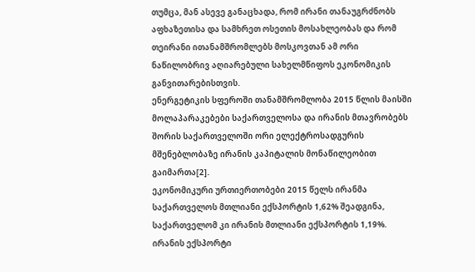თუმცა, მან ასევე განაცხადა, რომ ირანი თანაუგრძნობს აფხაზეთისა და სამხრეთ ოსეთის მოსახლეობას და რომ თეირანი ითანამშრომლებს მოსკოვთან ამ ორი ნაწილობრივ აღიარებული სახელმწიფოს ეკონომიკის განვითარებისთვის.
ენერგეტიკის სფეროში თანამშრომლობა 2015 წლის მაისში მოლაპარაკებები საქართველოსა და ირანის მთავრობებს შორის საქართველოში ორი ელექტროსადგურის მშენებლობაზე ირანის კაპიტალის მონაწილეობით გაიმართა[2].
ეკონომიკური ურთიერთობები 2015 წელს ირანმა საქართველოს მთლიანი ექსპორტის 1,62% შეადგინა, საქართველომ კი ირანის მთლიანი ექსპორტის 1,19%. ირანის ექსპორტი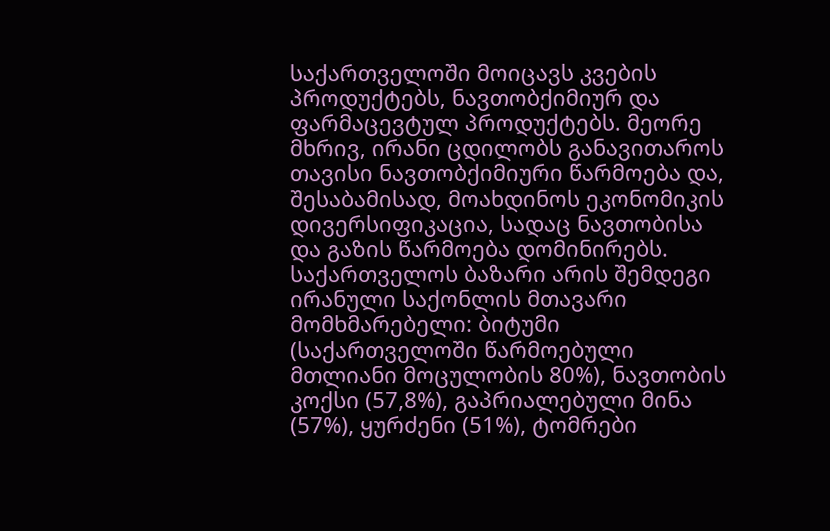საქართველოში მოიცავს კვების პროდუქტებს, ნავთობქიმიურ და ფარმაცევტულ პროდუქტებს. მეორე მხრივ, ირანი ცდილობს განავითაროს თავისი ნავთობქიმიური წარმოება და, შესაბამისად, მოახდინოს ეკონომიკის დივერსიფიკაცია, სადაც ნავთობისა და გაზის წარმოება დომინირებს.
საქართველოს ბაზარი არის შემდეგი ირანული საქონლის მთავარი მომხმარებელი: ბიტუმი (საქართველოში წარმოებული მთლიანი მოცულობის 80%), ნავთობის კოქსი (57,8%), გაპრიალებული მინა (57%), ყურძენი (51%), ტომრები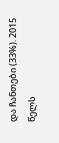და ჩანთები (33%). 2015 წელს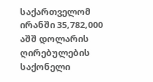საქართველომ ირანში 35,782,000 აშშ დოლარის ღირებულების საქონელი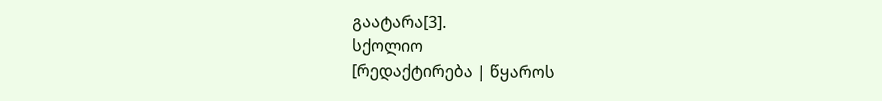გაატარა[3].
სქოლიო
[რედაქტირება | წყაროს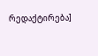რედაქტირება]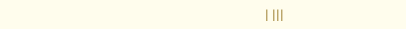| |||